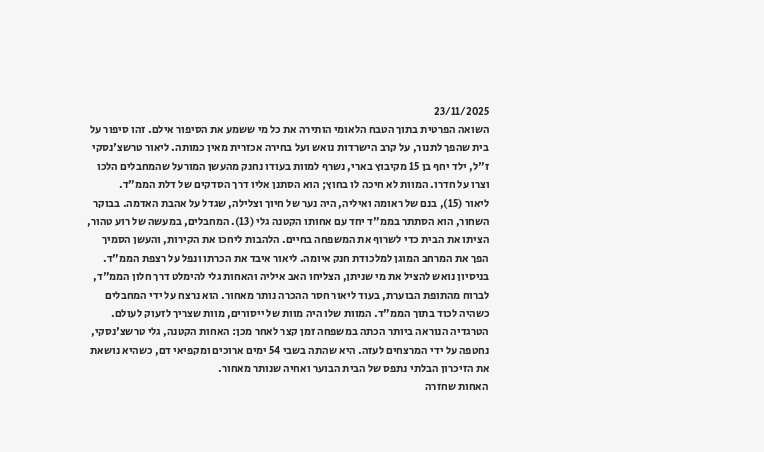23/11/2025
השואה הפרטית בתוך הטבח הלאומי הותירה את כל מי ששמע את הסיפור אילם. זהו סיפור על בית שהפך לתנור, על קרב הישרדות נואש ועל בחירה אכזרית מאין כמותה. ליאור טרשצ'נסקי ז"ל, ילד יחף בן 15 מקיבוץ בארי, נשרף למוות בעודו נחנק מהעשן המורעל שהמחבלים הלכו וצרו על חדרו. המוות לא חיכה לו בחוץ; הוא הסתנן אליו דרך הסדקים של דלת הממ"ד.
ליאור (15), בנם של ראומה ואיליה, היה נער של חיוך וצלילה, שגדל על אהבת האדמה. בבוקר השחור, הוא הסתתר בממ"ד יחד עם אחותו הקטנה גלי (13). המחבלים, במעשה של רוע טהור, הציתו את הבית כדי לשרוף את המשפחה בחיים. הלהבות ליחכו את הקירות, והעשן הסמיך הפך את המרחב המוגן למלכודת חנק איומה. ליאור איבד את הכרתו ונפל על רצפת הממ"ד.
בניסיון נואש להציל את מי שניתן, הצליחו האב איליה והאחות גלי להימלט דרך חלון הממ"ד, לברוח מהתופת הבוערת, בעוד ליאור חסר ההכרה נותר מאחור. הוא נרצח על ידי המחבלים כשהיה לכוד בתוך הממ"ד. המוות שלו היה מוות של ייסורים, מוות שצריך לזעוק לעולם.
הטרגדיה הנוראה ביותר הכתה במשפחה זמן קצר לאחר מכן: האחות הקטנה, גלי טרשצ'נסקי, נחטפה על ידי המרצחים לעזה. היא שהתה בשבי 54 ימים ארוכים ומקפיאי דם, כשהיא נושאת את הזיכרון הבלתי נתפס של הבית הבוער ואחיה שנותר מאחור.
האחות שחזרה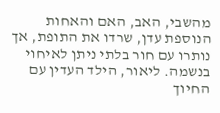מהשבי, האב, האם והאחות הנוספת עדן, שרדו את התופת, אך נותרו עם חור בלתי ניתן לאיחוי בנשמה. ליאור, הילד העדין עם החיוך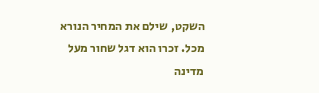השקט, שילם את המחיר הנורא מכל. זכרו הוא דגל שחור מעל מדינה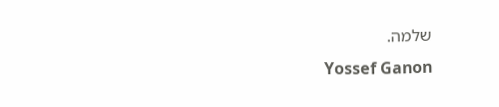שלמה.
Yossef Ganon